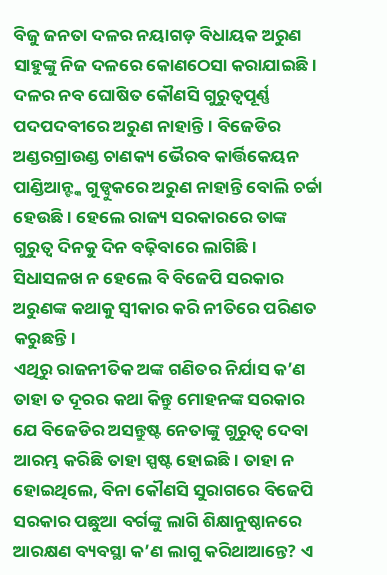ବିଜୁ ଜନତା ଦଳର ନୟାଗଡ଼ ବିଧାୟକ ଅରୁଣ ସାହୁଙ୍କୁ ନିଜ ଦଳରେ କୋଣଠେସା କରାଯାଇଛି। ଦଳର ନବ ଘୋଷିତ କୌଣସି ଗୁରୁତ୍ୱପୂର୍ଣ୍ଣ ପଦପଦବୀରେ ଅରୁଣ ନାହାନ୍ତି। ବିଜେଡିର ଅଣ୍ଡରଗ୍ରାଉଣ୍ଡ ଚାଣକ୍ୟ ଭୈରବ କାର୍ତ୍ତିକେୟନ ପାଣ୍ଡିଆନ୍ଙ୍କ ଗୁଡ୍ବୁକରେ ଅରୁଣ ନାହାନ୍ତି ବୋଲି ଚର୍ଚ୍ଚା ହେଉଛି। ହେଲେ ରାଜ୍ୟ ସରକାରରେ ତାଙ୍କ ଗୁରୁତ୍ୱ ଦିନକୁ ଦିନ ବଢ଼ିବାରେ ଲାଗିଛି। ସିଧାସଳଖ ନ ହେଲେ ବି ବିଜେପି ସରକାର ଅରୁଣଙ୍କ କଥାକୁ ସ୍ୱୀକାର କରି ନୀତିରେ ପରିଣତ କରୁଛନ୍ତି।
ଏଥିରୁ ରାଜନୀତିକ ଅଙ୍କ ଗଣିତର ନିର୍ଯାସ କ’ଣ ତାହା ତ ଦୂରର କଥା କିନ୍ତୁ ମୋହନଙ୍କ ସରକାର ଯେ ବିଜେଡିର ଅସନ୍ତୁଷ୍ଟ ନେତାଙ୍କୁ ଗୁରୁତ୍ୱ ଦେବା ଆରମ୍ଭ କରିଛି ତାହା ସ୍ପଷ୍ଟ ହୋଇଛି। ତାହା ନ ହୋଇଥିଲେ, ବିନା କୌଣସି ସୁରାଗରେ ବିଜେପି ସରକାର ପଛୁଆ ବର୍ଗଙ୍କୁ ଲାଗି ଶିକ୍ଷାନୁଷ୍ଠାନରେ ଆରକ୍ଷଣ ବ୍ୟବସ୍ଥା କ’ଣ ଲାଗୁ କରିଥାଆନ୍ତେ? ଏ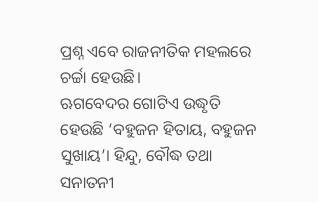ପ୍ରଶ୍ନ ଏବେ ରାଜନୀତିକ ମହଲରେ ଚର୍ଚ୍ଚା ହେଉଛି।
ଋଗବେଦର ଗୋଟିଏ ଉଦ୍ଧୃତି ହେଉଛି ‘ବହୁଜନ ହିତାୟ, ବହୁଜନ ସୁଖାୟ’। ହିନ୍ଦୁ, ବୌଦ୍ଧ ତଥା ସନାତନୀ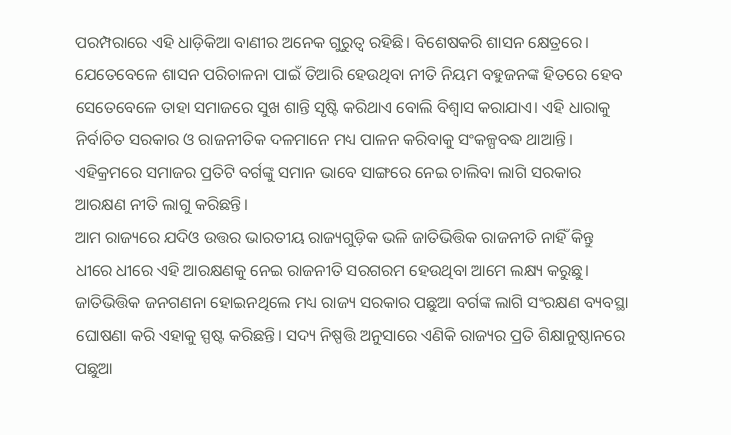ପରମ୍ପରାରେ ଏହି ଧାଡ଼ିକିଆ ବାଣୀର ଅନେକ ଗୁରୁତ୍ୱ ରହିଛି। ବିଶେଷକରି ଶାସନ କ୍ଷେତ୍ରରେ। ଯେତେବେଳେ ଶାସନ ପରିଚାଳନା ପାଇଁ ତିଆରି ହେଉଥିବା ନୀତି ନିୟମ ବହୁଜନଙ୍କ ହିତରେ ହେବ ସେତେବେଳେ ତାହା ସମାଜରେ ସୁଖ ଶାନ୍ତି ସୃଷ୍ଟି କରିଥାଏ ବୋଲି ବିଶ୍ୱାସ କରାଯାଏ। ଏହି ଧାରାକୁ ନିର୍ବାଚିତ ସରକାର ଓ ରାଜନୀତିକ ଦଳମାନେ ମଧ୍ୟ ପାଳନ କରିବାକୁ ସଂକଳ୍ପବଦ୍ଧ ଥାଆନ୍ତି। ଏହିକ୍ରମରେ ସମାଜର ପ୍ରତିଟି ବର୍ଗଙ୍କୁ ସମାନ ଭାବେ ସାଙ୍ଗରେ ନେଇ ଚାଲିବା ଲାଗି ସରକାର ଆରକ୍ଷଣ ନୀତି ଲାଗୁ କରିଛନ୍ତି।
ଆମ ରାଜ୍ୟରେ ଯଦିଓ ଉତ୍ତର ଭାରତୀୟ ରାଜ୍ୟଗୁଡ଼ିକ ଭଳି ଜାତିଭିତ୍ତିକ ରାଜନୀତି ନାହିଁ କିନ୍ତୁ ଧୀରେ ଧୀରେ ଏହି ଆରକ୍ଷଣକୁ ନେଇ ରାଜନୀତି ସରଗରମ ହେଉଥିବା ଆମେ ଲକ୍ଷ୍ୟ କରୁଛୁ। ଜାତିଭିତ୍ତିକ ଜନଗଣନା ହୋଇନଥିଲେ ମଧ୍ୟ ରାଜ୍ୟ ସରକାର ପଛୁଆ ବର୍ଗଙ୍କ ଲାଗି ସଂରକ୍ଷଣ ବ୍ୟବସ୍ଥା ଘୋଷଣା କରି ଏହାକୁ ସ୍ପଷ୍ଟ କରିଛନ୍ତି। ସଦ୍ୟ ନିଷ୍ପତ୍ତି ଅନୁସାରେ ଏଣିକି ରାଜ୍ୟର ପ୍ରତି ଶିକ୍ଷାନୁଷ୍ଠାନରେ ପଛୁଆ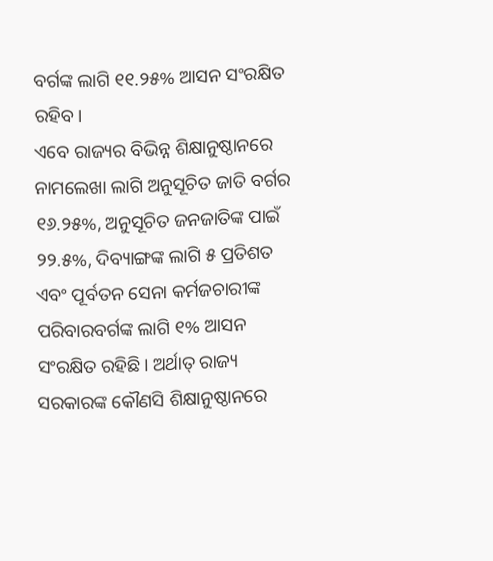ବର୍ଗଙ୍କ ଲାଗି ୧୧.୨୫% ଆସନ ସଂରକ୍ଷିତ ରହିବ।
ଏବେ ରାଜ୍ୟର ବିଭିନ୍ନ ଶିକ୍ଷାନୁଷ୍ଠାନରେ ନାମଲେଖା ଲାଗି ଅନୁସୂଚିତ ଜାତି ବର୍ଗର ୧୬.୨୫%, ଅନୁସୂଚିତ ଜନଜାତିଙ୍କ ପାଇଁ ୨୨.୫%, ଦିବ୍ୟାଙ୍ଗଙ୍କ ଲାଗି ୫ ପ୍ରତିଶତ ଏବଂ ପୂର୍ବତନ ସେନା କର୍ମଜଚାରୀଙ୍କ ପରିବାରବର୍ଗଙ୍କ ଲାଗି ୧% ଆସନ ସଂରକ୍ଷିତ ରହିଛି। ଅର୍ଥାତ୍ ରାଜ୍ୟ ସରକାରଙ୍କ କୌଣସି ଶିକ୍ଷାନୁଷ୍ଠାନରେ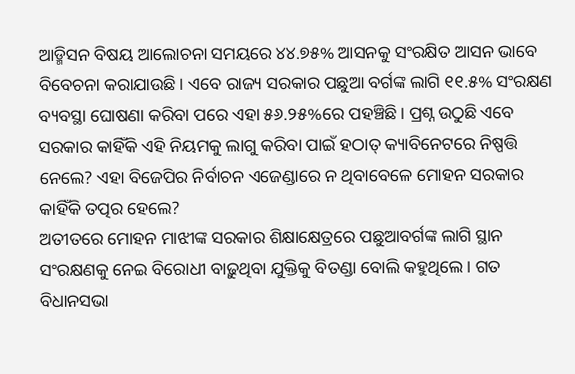ଆଡ୍ମିସନ ବିଷୟ ଆଲୋଚନା ସମୟରେ ୪୪.୭୫% ଆସନକୁ ସଂରକ୍ଷିତ ଆସନ ଭାବେ ବିବେଚନା କରାଯାଉଛି। ଏବେ ରାଜ୍ୟ ସରକାର ପଛୁଆ ବର୍ଗଙ୍କ ଲାଗି ୧୧.୫% ସଂରକ୍ଷଣ ବ୍ୟବସ୍ଥା ଘୋଷଣା କରିବା ପରେ ଏହା ୫୬.୨୫%ରେ ପହଞ୍ଚିଛି। ପ୍ରଶ୍ନ ଉଠୁଛି ଏବେ ସରକାର କାହିଁକି ଏହି ନିୟମକୁ ଲାଗୁ କରିବା ପାଇଁ ହଠାତ୍ କ୍ୟାବିନେଟରେ ନିଷ୍ପତ୍ତି ନେଲେ? ଏହା ବିଜେପିର ନିର୍ବାଚନ ଏଜେଣ୍ଡାରେ ନ ଥିବାବେଳେ ମୋହନ ସରକାର କାହିଁକି ତତ୍ପର ହେଲେ?
ଅତୀତରେ ମୋହନ ମାଝୀଙ୍କ ସରକାର ଶିକ୍ଷାକ୍ଷେତ୍ରରେ ପଛୁଆବର୍ଗଙ୍କ ଲାଗି ସ୍ଥାନ ସଂରକ୍ଷଣକୁ ନେଇ ବିରୋଧୀ ବାଢ଼ୁଥିବା ଯୁକ୍ତିକୁ ବିତଣ୍ଡା ବୋଲି କହୁଥିଲେ। ଗତ ବିଧାନସଭା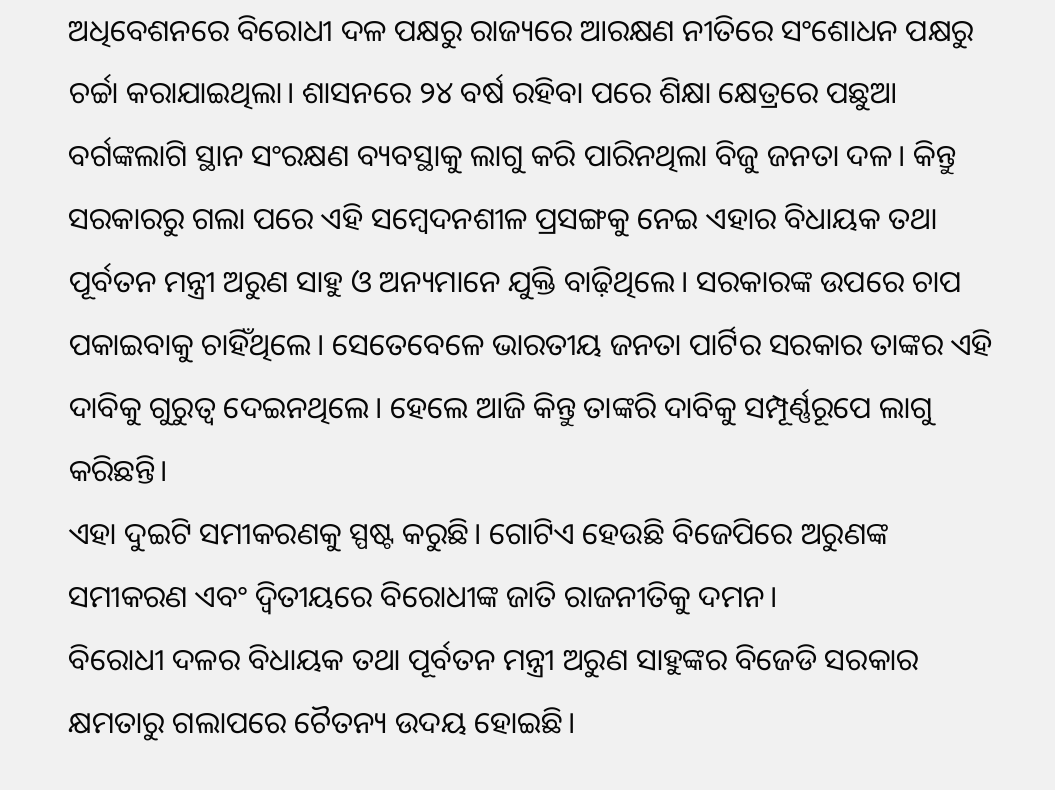ଅଧିବେଶନରେ ବିରୋଧୀ ଦଳ ପକ୍ଷରୁ ରାଜ୍ୟରେ ଆରକ୍ଷଣ ନୀତିରେ ସଂଶୋଧନ ପକ୍ଷରୁ ଚର୍ଚ୍ଚା କରାଯାଇଥିଲା। ଶାସନରେ ୨୪ ବର୍ଷ ରହିବା ପରେ ଶିକ୍ଷା କ୍ଷେତ୍ରରେ ପଛୁଆ ବର୍ଗଙ୍କଲାଗି ସ୍ଥାନ ସଂରକ୍ଷଣ ବ୍ୟବସ୍ଥାକୁ ଲାଗୁ କରି ପାରିନଥିଲା ବିଜୁ ଜନତା ଦଳ। କିନ୍ତୁ ସରକାରରୁ ଗଲା ପରେ ଏହି ସମ୍ବେଦନଶୀଳ ପ୍ରସଙ୍ଗକୁ ନେଇ ଏହାର ବିଧାୟକ ତଥା ପୂର୍ବତନ ମନ୍ତ୍ରୀ ଅରୁଣ ସାହୁ ଓ ଅନ୍ୟମାନେ ଯୁକ୍ତି ବାଢ଼ିଥିଲେ। ସରକାରଙ୍କ ଉପରେ ଚାପ ପକାଇବାକୁ ଚାହିଁଥିଲେ। ସେତେବେଳେ ଭାରତୀୟ ଜନତା ପାର୍ଟିର ସରକାର ତାଙ୍କର ଏହି ଦାବିକୁ ଗୁରୁତ୍ୱ ଦେଇନଥିଲେ। ହେଲେ ଆଜି କିନ୍ତୁ ତାଙ୍କରି ଦାବିକୁ ସମ୍ପୂର୍ଣ୍ଣରୂପେ ଲାଗୁ କରିଛନ୍ତି।
ଏହା ଦୁଇଟି ସମୀକରଣକୁ ସ୍ପଷ୍ଟ କରୁଛି। ଗୋଟିଏ ହେଉଛି ବିଜେପିରେ ଅରୁଣଙ୍କ ସମୀକରଣ ଏବଂ ଦ୍ୱିତୀୟରେ ବିରୋଧୀଙ୍କ ଜାତି ରାଜନୀତିକୁ ଦମନ।
ବିରୋଧୀ ଦଳର ବିଧାୟକ ତଥା ପୂର୍ବତନ ମନ୍ତ୍ରୀ ଅରୁଣ ସାହୁଙ୍କର ବିଜେଡି ସରକାର କ୍ଷମତାରୁ ଗଲାପରେ ଚୈତନ୍ୟ ଉଦୟ ହୋଇଛି।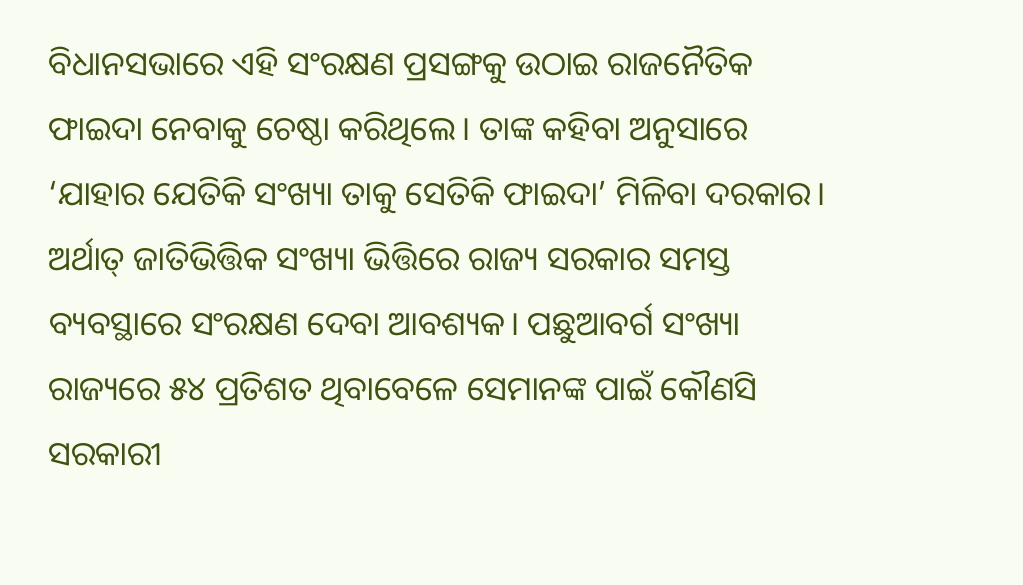ବିଧାନସଭାରେ ଏହି ସଂରକ୍ଷଣ ପ୍ରସଙ୍ଗକୁ ଉଠାଇ ରାଜନୈତିକ ଫାଇଦା ନେବାକୁ ଚେଷ୍ଠା କରିଥିଲେ। ତାଙ୍କ କହିବା ଅନୁସାରେ ‘ଯାହାର ଯେତିକି ସଂଖ୍ୟା ତାକୁ ସେତିକି ଫାଇଦା’ ମିଳିବା ଦରକାର। ଅର୍ଥାତ୍ ଜାତିଭିତ୍ତିକ ସଂଖ୍ୟା ଭିତ୍ତିରେ ରାଜ୍ୟ ସରକାର ସମସ୍ତ ବ୍ୟବସ୍ଥାରେ ସଂରକ୍ଷଣ ଦେବା ଆବଶ୍ୟକ। ପଛୁଆବର୍ଗ ସଂଖ୍ୟା ରାଜ୍ୟରେ ୫୪ ପ୍ରତିଶତ ଥିବାବେଳେ ସେମାନଙ୍କ ପାଇଁ କୌଣସି ସରକାରୀ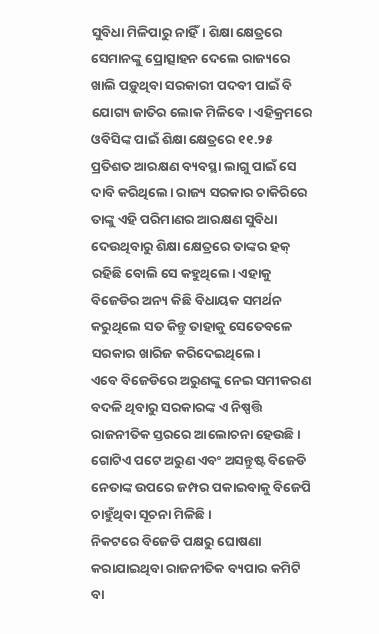ସୁବିଧା ମିଳିପାରୁ ନାହିଁ। ଶିକ୍ଷା କ୍ଷେତ୍ରରେ ସେମାନଙ୍କୁ ପ୍ରୋତ୍ସାହନ ଦେଲେ ରାଜ୍ୟରେ ଖାଲି ପଡ଼ୁଥିବା ସରକାରୀ ପଦବୀ ପାଇଁ ବି ଯୋଗ୍ୟ ଜାତିର ଲୋକ ମିଳିବେ। ଏହିକ୍ରମରେ ଓବିସିଙ୍କ ପାଇଁ ଶିକ୍ଷା କ୍ଷେତ୍ରରେ ୧୧.୨୫ ପ୍ରତିଶତ ଆରକ୍ଷଣ ବ୍ୟବସ୍ଥା ଲାଗୁ ପାଇଁ ସେ ଦାବି କରିଥିଲେ। ରାଜ୍ୟ ସରକାର ଚାକିରିରେ ତାଙ୍କୁ ଏହି ପରିମାଣର ଆରକ୍ଷଣ ସୁବିଧା ଦେଉଥିବାରୁ ଶିକ୍ଷା କ୍ଷେତ୍ରରେ ତାଙ୍କର ହକ୍ ରହିଛି ବୋଲି ସେ କହୁଥିଲେ। ଏହାକୁ ବିଜେଡିର ଅନ୍ୟ କିଛି ବିଧାୟକ ସମର୍ଥନ କରୁଥିଲେ ସତ କିନ୍ତୁ ତାହାକୁ ସେତେବଳେ ସରକାର ଖାରିଜ କରିଦେଇଥିଲେ।
ଏବେ ବିଜେଡିରେ ଅରୁଣଙ୍କୁ ନେଇ ସମୀକରଣ ବଦଳି ଥିବାରୁ ସରକାରଙ୍କ ଏ ନିଷ୍ପତ୍ତି ରାଜନୀତିକ ସ୍ତରରେ ଆଲୋଚନା ହେଉଛି। ଗୋଟିଏ ପଟେ ଅରୁଣ ଏବଂ ଅସନ୍ତୁଷ୍ଟ ବିଜେଡି ନେତାଙ୍କ ଉପରେ ଜମ୍ପର ପକାଇବାକୁ ବିଜେପି ଚାହୁଁଥିବା ସୂଚନା ମିଳିଛି।
ନିକଟରେ ବିଜେଡି ପକ୍ଷରୁ ଘୋଷଣା କରାଯାଇଥିବା ରାଜନୀତିକ ବ୍ୟପାର କମିଟି ବା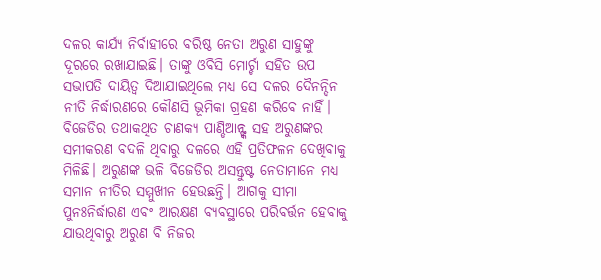ଦଳର କାର୍ଯ୍ୟ ନିର୍ବାହୀରେ ବରିଷ୍ଠ ନେତା ଅରୁଣ ସାହୁଙ୍କୁ ଦୂରରେ ରଖାଯାଇଛି। ତାଙ୍କୁ ଓବିସି ମୋର୍ଚ୍ଚା ସହିତ ଉପ ସଭାପତି ଦାୟିତ୍ୱ ଦିଆଯାଇଥିଲେ ମଧ୍ୟ ସେ ଦଳର ଦୈନନ୍ଦିନ ନୀତି ନିର୍ଦ୍ଧାରଣରେ କୌଣସି ଭୂମିକା ଗ୍ରହଣ କରିବେ ନାହିଁ। ବିଜେଡିର ତଥାକଥିତ ଚାଣକ୍ୟ ପାଣ୍ଡିଆନ୍ଙ୍କ ସହ ଅରୁଣଙ୍କର ସମୀକରଣ ବଦଳି ଥିବାରୁ ଦଳରେ ଏହି ପ୍ରତିଫଳନ ଦେଖିବାକୁ ମିଳିଛି। ଅରୁଣଙ୍କ ଭଳି ବିଜେଡିର ଅସନ୍ତୁଷ୍ଟ ନେତାମାନେ ମଧ୍ୟ ସମାନ ନୀତିର ସମ୍ମୁଖୀନ ହେଉଛନ୍ତି। ଆଗକୁ ସୀମା ପୁନଃନିର୍ଦ୍ଧାରଣ ଏବଂ ଆରକ୍ଷଣ ବ୍ୟବସ୍ଥାରେ ପରିବର୍ତ୍ତନ ହେବାକୁ ଯାଉଥିବାରୁ ଅରୁଣ ବି ନିଜର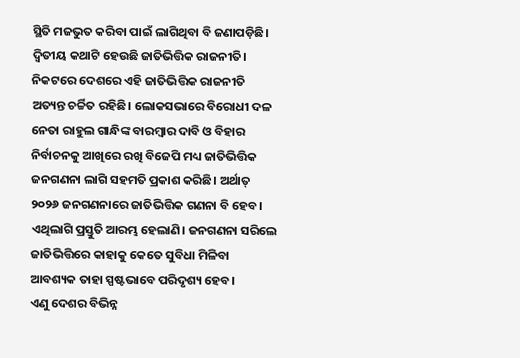ସ୍ଥିତି ମଜଭୁତ କରିବା ପାଇଁ ଲାଗିଥିବା ବି ଜଣାପଡ଼ିଛି।
ଦ୍ୱିତୀୟ କଥାଟି ହେଉଛି ଜାତିଭିତ୍ତିକ ରାଜନୀତି। ନିକଟରେ ଦେଶରେ ଏହି ଜାତିଭିତ୍ତିକ ରାଜନୀତି ଅତ୍ୟନ୍ତ ଚର୍ଚ୍ଚିତ ରହିଛି। ଲୋକସଭାରେ ବିରୋଧୀ ଦଳ ନେତା ରାହୁଲ ଗାନ୍ଧିଙ୍କ ବାରମ୍ବାର ଦାବି ଓ ବିହାର ନିର୍ବାଚନକୁ ଆଖିରେ ରଖି ବିଜେପି ମଧ୍ୟ ଜାତିଭିତ୍ତିକ ଜନଗଣନା ଲାଗି ସହମତି ପ୍ରକାଶ କରିଛି। ଅର୍ଥାତ୍ ୨୦୨୬ ଜନଗଣନାରେ ଜାତିଭିତ୍ତିକ ଗଣନା ବି ହେବ। ଏଥିଲାଗି ପ୍ରସ୍ତୁତି ଆରମ୍ଭ ହେଲାଣି। ଜନଗଣନା ସରିଲେ ଜାତିଭିତ୍ତିରେ କାହାକୁ କେତେ ସୁବିଧା ମିଳିବା ଆବଶ୍ୟକ ତାହା ସ୍ପଷ୍ଟଭାବେ ପରିଦୃଶ୍ୟ ହେବ।
ଏଣୁ ଦେଶର ବିଭିନ୍ନ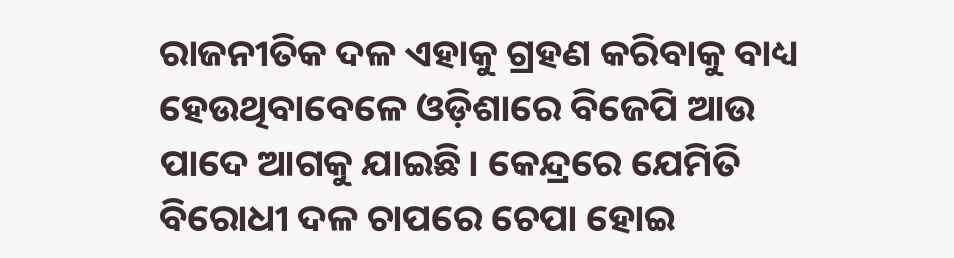ରାଜନୀତିକ ଦଳ ଏହାକୁ ଗ୍ରହଣ କରିବାକୁ ବାଧ୍ୟ ହେଉଥିବାବେଳେ ଓଡ଼ିଶାରେ ବିଜେପି ଆଉ ପାଦେ ଆଗକୁ ଯାଇଛି। କେନ୍ଦ୍ରରେ ଯେମିତି ବିରୋଧୀ ଦଳ ଚାପରେ ଚେପା ହୋଇ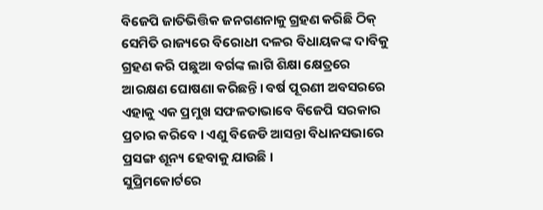ବିଜେପି ଜାତିଭିତ୍ତିକ ଜନଗଣନାକୁ ଗ୍ରହଣ କରିଛି ଠିକ୍ ସେମିତି ରାଜ୍ୟରେ ବିରୋଧୀ ଦଳର ବିଧାୟକଙ୍କ ଦାବିକୁ ଗ୍ରହଣ କରି ପଛୁଆ ବର୍ଗଙ୍କ ଲାଗି ଶିକ୍ଷା କ୍ଷେତ୍ରରେ ଆରକ୍ଷଣ ଘୋଷଣା କରିଛନ୍ତି। ବର୍ଷ ପୂରଣୀ ଅବସରରେ ଏହାକୁ ଏକ ପ୍ରମୁଖ ସଫଳତାଭାବେ ବିଜେପି ସରକାର ପ୍ରଚାର କରିବେ। ଏଣୁ ବିଜେଡି ଆସନ୍ତା ବିଧାନସଭାରେ ପ୍ରସଙ୍ଗ ଶୂନ୍ୟ ହେବାକୁ ଯାଉଛି।
ସୁପ୍ରିମକୋର୍ଟରେ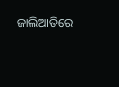ଜାଲିଆତିରେ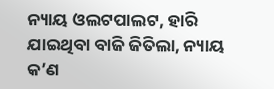ନ୍ୟାୟ ଓଲଟପାଲଟ, ହାରି ଯାଇଥିବା ବାଜି ଜିତିଲା, ନ୍ୟାୟ କ’ଣ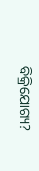ବିକ୍ରିଯୋଗ୍ୟ?